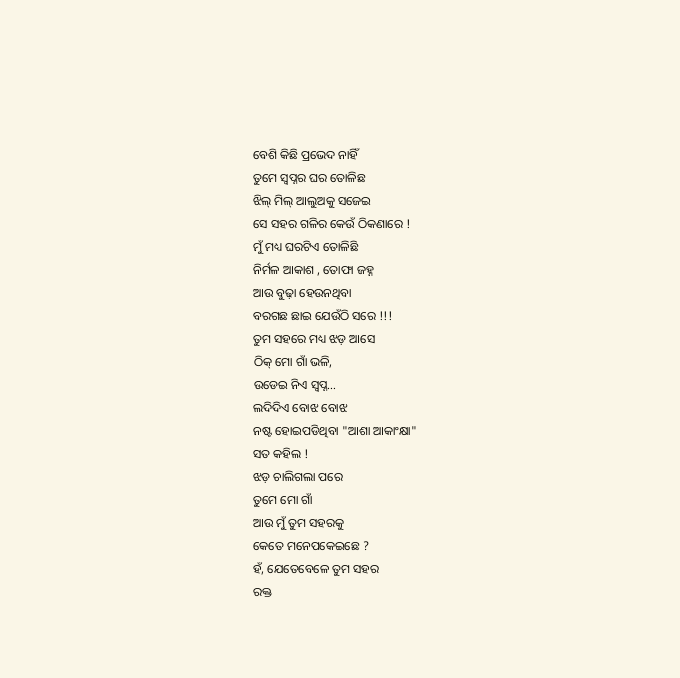ବେଶି କିଛି ପ୍ରଭେଦ ନାହିଁ
ତୁମେ ସ୍ବପ୍ନର ଘର ତୋଳିଛ
ଝିଲ୍ ମିଲ୍ ଆଲୁଅକୁ ସଜେଇ
ସେ ସହର ଗଳିର କେଉଁ ଠିକଣାରେ !
ମୁଁ ମଧ୍ୟ ଘରଟିଏ ତୋଳିଛି
ନିର୍ମଳ ଆକାଶ , ତୋଫା ଜହ୍ନ
ଆଉ ବୁଢ଼ା ହେଉନଥିବା
ବରଗଛ ଛାଇ ଯେଉଁଠି ସରେ !!!
ତୁମ ସହରେ ମଧ୍ୟ ଝଡ଼ ଆସେ
ଠିକ୍ ମୋ ଗାଁ ଭଳି,
ଉଡେଇ ନିଏ ସ୍ବପ୍ନ…
ଲଦିଦିଏ ବୋଝ ବୋଝ
ନଷ୍ଟ ହୋଇପଡିଥିବା "ଆଶା ଆକାଂକ୍ଷା"
ସତ କହିଲ !
ଝଡ଼ ଚାଲିଗଲା ପରେ
ତୁମେ ମୋ ଗାଁ
ଆଉ ମୁଁ ତୁମ ସହରକୁ
କେତେ ମନେପକେଇଛେ ?
ହଁ, ଯେତେବେଳେ ତୁମ ସହର
ରକ୍ତ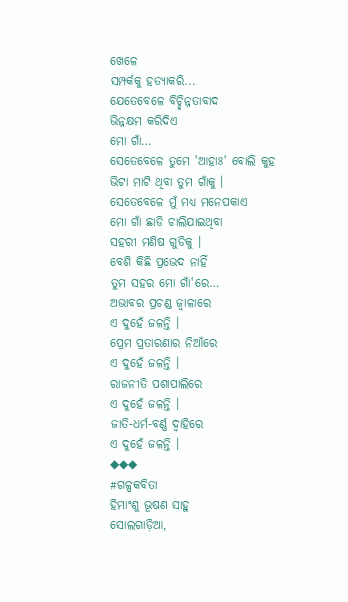ଖେଳେ
ସମ୍ପର୍କକୁ ହତ୍ୟାକରି...
ଯେତେବେଳେ ବିଚ୍ଛିନ୍ନତାବାଦ
ଭିନ୍ନକ୍ଷମ କରିଦିଏ
ମୋ ଗାଁ…
ସେତେବେଳେ ତୁମେ 'ଆହାଃ' ବୋଲି କୁହ
ଭିଟା ମାଟି ଥିବା ତୁମ ଗାଁକୁ ।
ସେତେବେଳେ ମୁଁ ମଧ୍ୟ ମନେପକାଏ
ମୋ ଗାଁ ଛାଡି ଚାଲିଯାଇଥିବା
ସହରୀ ମଣିଷ ଗୁଡିକୁ ।
ବେଶି କିଛି ପ୍ରଭେଦ ନାହିଁ
ତୁମ ସହର ମୋ ଗାଁ'ରେ…
ଅଭାବର ପ୍ରଚଣ୍ଡ ଜ୍ୱାଳାରେ
ଏ ଦୁହେଁ ଜଳନ୍ତି ।
ପ୍ରେମ ପ୍ରତାରଣାର ନିଆଁରେ
ଏ ଦୁହେଁ ଜଳନ୍ତି ।
ରାଜନୀତି ପଶାପାଲିରେ
ଏ ଦୁହେଁ ଜଳନ୍ତି ।
ଜାତି-ଧର୍ମ-ବର୍ଣ୍ଣ ଦ୍ୱାହିରେ
ଏ ଦୁହେଁ ଜଳନ୍ତି ।
◆◆◆
#ଗଳ୍ପକବିତା
ହିମାଂଶୁ ଭୂଷଣ ସାହୁ
ସୋଲଗାଡ଼ିଆ,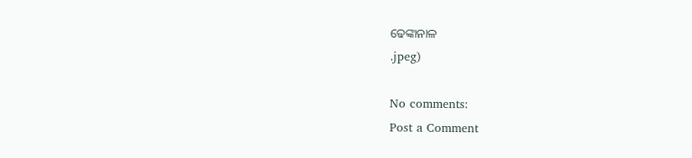ଢେଙ୍କାନାଳ
.jpeg)

No comments:
Post a Comment